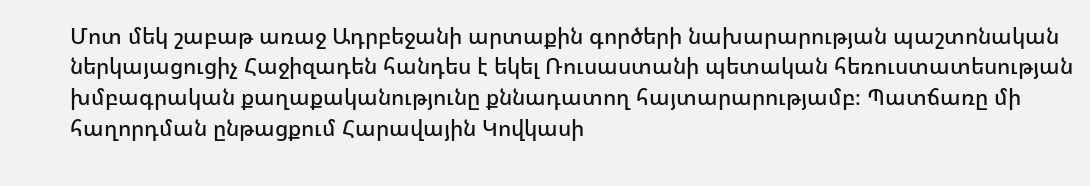Մոտ մեկ շաբաթ առաջ Ադրբեջանի արտաքին գործերի նախարարության պաշտոնական ներկայացուցիչ Հաջիզադեն հանդես է եկել Ռուսաստանի պետական հեռուստատեսության խմբագրական քաղաքականությունը քննադատող հայտարարությամբ։ Պատճառը մի հաղորդման ընթացքում Հարավային Կովկասի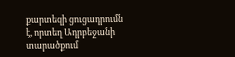քարտեզի ցուցադրումն է, որտեղ Ադրբեջանի տարածքում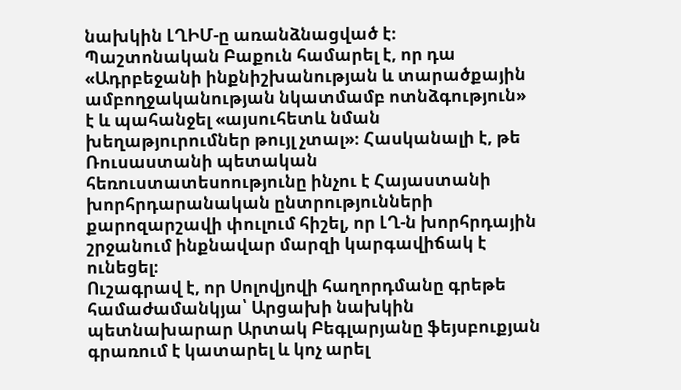նախկին ԼՂԻՄ-ը առանձնացված է։
Պաշտոնական Բաքուն համարել է, որ դա «Ադրբեջանի ինքնիշխանության և տարածքային ամբողջականության նկատմամբ ոտնձգություն» է և պահանջել «այսուհետև նման խեղաթյուրումներ թույլ չտալ»։ Հասկանալի է, թե Ռուսաստանի պետական հեռուստատեսոությունը ինչու է Հայաստանի խորհրդարանական ընտրությունների քարոզարշավի փուլում հիշել, որ ԼՂ-ն խորհրդային շրջանում ինքնավար մարզի կարգավիճակ է ունեցել։
Ուշագրավ է, որ Սոլովյովի հաղորդմանը գրեթե համաժամանկյա՝ Արցախի նախկին պետնախարար Արտակ Բեգլարյանը ֆեյսբուքյան գրառում է կատարել և կոչ արել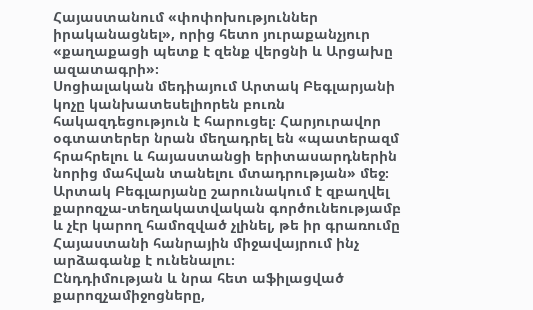Հայաստանում «փոփոխություններ իրականացնել», որից հետո յուրաքանչյուր «քաղաքացի պետք է զենք վերցնի և Արցախը ազատագրի»։
Սոցիալական մեդիայում Արտակ Բեգլարյանի կոչը կանխատեսելիորեն բուռն հակազդեցություն է հարուցել։ Հարյուրավոր օգտատերեր նրան մեղադրել են «պատերազմ հրահրելու և հայաստանցի երիտասարդներին նորից մահվան տանելու մտադրության» մեջ։ Արտակ Բեգլարյանը շարունակում է զբաղվել քարոզչա-տեղակատվական գործունեությամբ և չէր կարող համոզված չլինել, թե իր գրառումը Հայաստանի հանրային միջավայրում ինչ արձագանք է ունենալու։
Ընդդիմության և նրա հետ աֆիլացված քարոզչամիջոցները,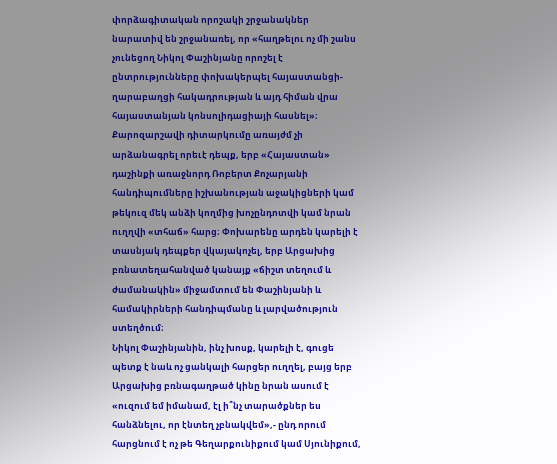փորձագիտական որոշակի շրջանակներ նարատիվ են շրջանառել, որ «հաղթելու ոչ մի շանս չունեցող Նիկոլ Փաշինյանը որոշել է ընտրությունները փոխակերպել հայաստանցի-ղարաբաղցի հակադրության և այդ հիման վրա հայաստանյան կոնսոլիդացիայի հասնել»։
Քարոզարշավի դիտարկումը առայժմ չի արձանագրել որեւէ դեպք, երբ «Հայաստան» դաշինքի առաջնորդ Ռոբերտ Քոչարյանի հանդիպումները իշխանության աջակիցների կամ թեկուզ մեկ անձի կողմից խոչընդոտվի կամ նրան ուղղվի «տհաճ» հարց։ Փոխարենը արդեն կարելի է տասնյակ դեպքեր վկայակոչել, երբ Արցախից բռնատեղահանված կանայք «ճիշտ տեղում և ժամանակին» միջամտում են Փաշինյանի և համակիրների հանդիպմանը և լարվածություն ստեղծում։
Նիկոլ Փաշինյանին, ինչ խոսք, կարելի է, գուցե պետք է նաև ոչ ցանկալի հարցեր ուղղել, բայց երբ Արցախից բռնագաղթած կինը նրան ասում է «ուզում եմ իմանամ, էլ ի՞նչ տարածքներ ես հանձնելու, որ էնտեղ չբնակվեմ»,- ընդ որում հարցնում է ոչ թե Գեղարքունիքում կամ Սյունիքում,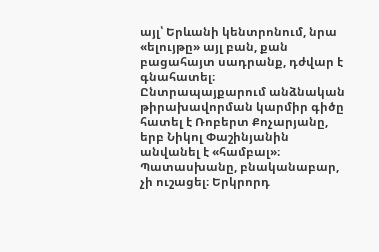այլ՝ Երևանի կենտրոնում, նրա «ելույթը» այլ բան, քան բացահայտ սադրանք, դժվար է գնահատել։
Ընտրապայքարում անձնական թիրախավորման կարմիր գիծը հատել է Ռոբերտ Քոչարյանը, երբ Նիկոլ Փաշինյանին անվանել է «համբալ»։ Պատասխանը, բնականաբար, չի ուշացել։ Երկրորդ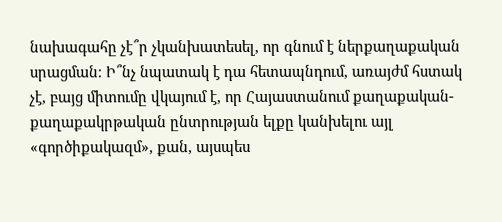նախագահը չէ՞ր չկանխատեսել, որ գնում է ներքաղաքական սրացման։ Ի՞նչ նպատակ է դա հետապնդում, առայժմ հստակ չէ, բայց միտումը վկայում է, որ Հայաստանում քաղաքական-քաղաքակրթական ընտրության ելքը կանխելու այլ «գործիքակազմ», քան, այսպես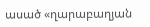ասած «ղարաբաղյան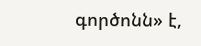գործոնն» է,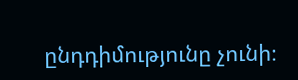ընդդիմությունը չունի։